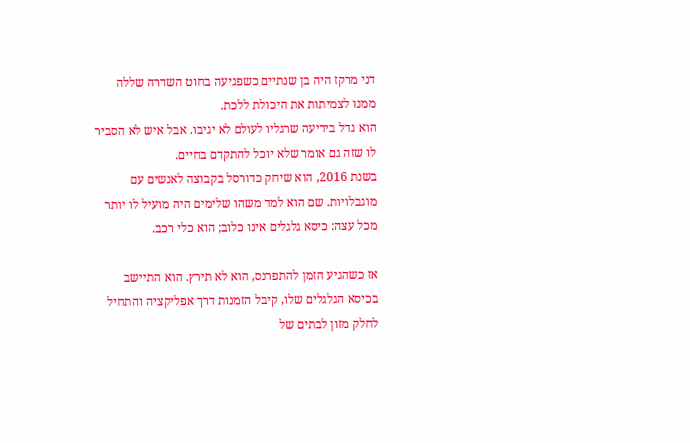דני מרקז היה בן שנתיים כשפגיעה בחוט השדרה שללה ממנו לצמיתות את היכולת ללכת.
הוא גדל בידיעה שרגליו לעולם לא יגיבו. אבל איש לא הסביר לו שזה גם אומר שלא יוכל להתקדם בחיים.
בשנת 2016, הוא שיחק כדורסל בקבוצה לאנשים עם מוגבלויות. שם הוא למד משהו שלימים היה מועיל לו יותר מכל עצה: כיסא גלגלים אינו כלוב; הוא כלי רכב.

אז כשהגיע הזמן להתפרנס, הוא לא תירץ. הוא התיישב בכיסא הגלגלים שלו, קיבל הזמנות דרך אפליקציה והתחיל לחלק מזון לבתים של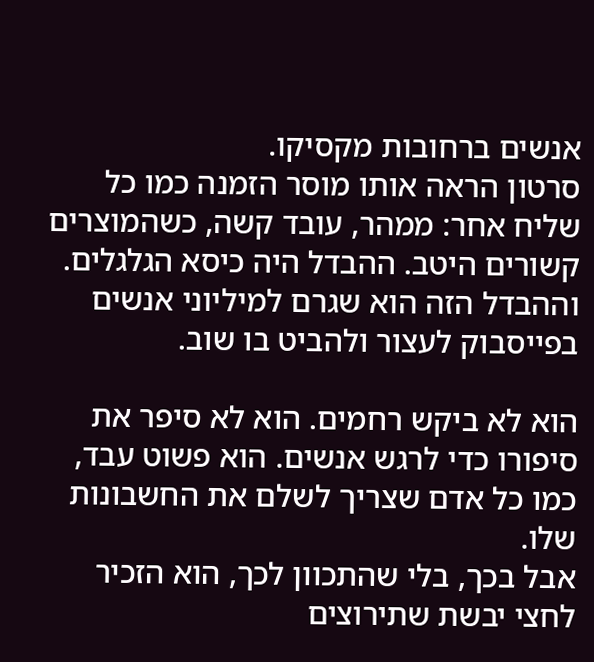אנשים ברחובות מקסיקו.
סרטון הראה אותו מוסר הזמנה כמו כל שליח אחר: ממהר, עובד קשה, כשהמוצרים קשורים היטב. ההבדל היה כיסא הגלגלים. וההבדל הזה הוא שגרם למיליוני אנשים בפייסבוק לעצור ולהביט בו שוב.

הוא לא ביקש רחמים. הוא לא סיפר את סיפורו כדי לרגש אנשים. הוא פשוט עבד, כמו כל אדם שצריך לשלם את החשבונות שלו.
אבל בכך, בלי שהתכוון לכך, הוא הזכיר לחצי יבשת שתירוצים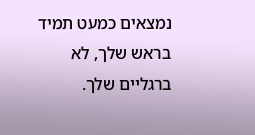נמצאים כמעט תמיד בראש שלך, לא ברגליים שלך.